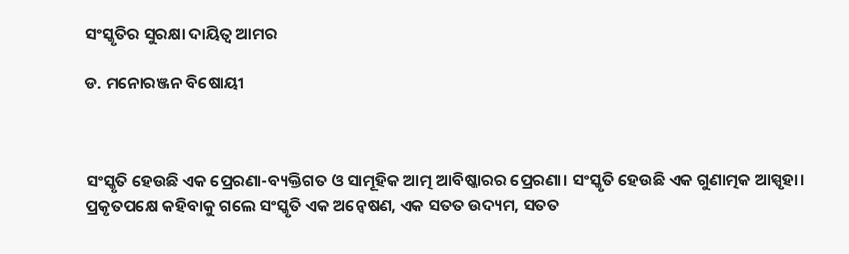ସଂସ୍କୃତିର ସୁରକ୍ଷା ଦାୟିତ୍ୱ ଆମର

ଡ. ମନୋରଞ୍ଜନ ବିଷୋୟୀ



ସଂସ୍କୃତି ହେଉଛି ଏକ ପ୍ରେରଣା-ବ୍ୟକ୍ତିଗତ ଓ ସାମୂହିକ ଆତ୍ମ ଆବିଷ୍କାରର ପ୍ରେରଣା। ସଂସ୍କୃତି ହେଉଛି ଏକ ଗୁଣାତ୍ମକ ଆସ୍ପୃହା। ପ୍ରକୃତପକ୍ଷେ କହିବାକୁ ଗଲେ ସଂସ୍କୃତି ଏକ ଅନ୍ବେଷଣ, ଏକ ସତତ ଉଦ୍ୟମ, ସତତ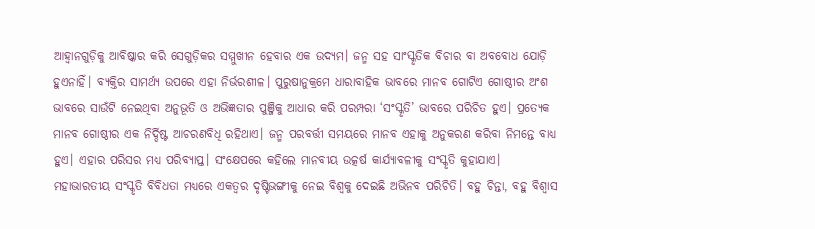ଆହ୍ବାନଗୁଡ଼ିକୁ ଆବିଷ୍କାର କରି ସେଗୁଡ଼ିକର ସମ୍ମୁଖୀନ ହେବାର ଏକ ଉଦ୍ୟମ। ଜନ୍ମ ସହ ସାଂସ୍କୃତିକ ବିଚାର ବା ଅବବୋଧ ଯୋଡ଼ି ହୁଏନାହିଁ। ବ୍ୟକ୍ତିର ସାମର୍ଥ୍ୟ ଉପରେ ଏହା ନିର୍ଭରଶୀଳ। ପୁରୁଷାନୁକ୍ରମେ ଧାରାବାହିକ ଭାବରେ ମାନବ ଗୋଟିଏ ଗୋଷ୍ଠୀର ଅଂଶ ଭାବରେ ସାଉଁଟି ନେଇଥିବା ଅନୁଭୂତି ଓ ଅଭିଜ୍ଞତାର ପୁଞ୍ଜିକୁ ଆଧାର କରି ପରମ୍ପରା ‘ସଂସ୍କୃତି’ ଭାବରେ ପରିଚିତ ହୁଏ। ପ୍ରତ୍ୟେକ ମାନବ ଗୋଷ୍ଠୀର ଏକ ନିର୍ଦ୍ଦିଷ୍ଟ ଆଚରଣବିଧି ରହିଥାଏ। ଜନ୍ମ ପରବର୍ତ୍ତୀ ସମୟରେ ମାନବ ଏହାକୁ ଅନୁକରଣ କରିବା ନିମନ୍ତେ ବାଧ୍ୟ ହୁଏ। ଏହାର ପରିସର ମଧ୍ୟ ପରିବ୍ୟାପ୍ତ। ସଂକ୍ଷେପରେ କହିଲେ ମାନବୀୟ ଉତ୍କର୍ଷ କାର୍ଯ୍ୟାବଳୀକୁ ସଂସ୍କୃତି କୁହାଯାଏ।
ମହାଭାରତୀୟ ସଂସ୍କୃତି ବିବିଧତା ମଧ୍ୟରେ ଏକତ୍ୱର ଦୃଷ୍ଟିଭଙ୍ଗୀକୁ ନେଇ ବିଶ୍ୱକୁ ଦେଇଛି ଅଭିନବ ପରିଚିତି। ବହୁ ଚିନ୍ତା, ବହୁ ବିଶ୍ୱାସ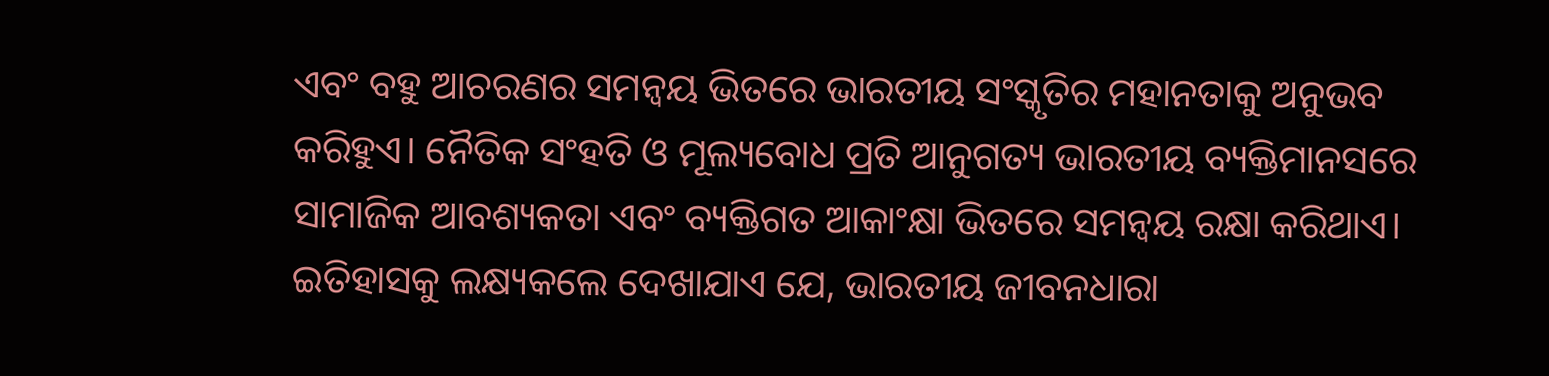ଏବଂ ବହୁ ଆଚରଣର ସମନ୍ବୟ ଭିତରେ ଭାରତୀୟ ସଂସ୍କୃତିର ମହାନତାକୁ ଅନୁଭବ କରିହୁଏ। ନୈତିକ ସଂହତି ଓ ମୂଲ୍ୟବୋଧ ପ୍ରତି ଆନୁଗତ୍ୟ ଭାରତୀୟ ବ୍ୟକ୍ତିମାନସରେ ସାମାଜିକ ଆବଶ୍ୟକତା ଏବଂ ବ୍ୟକ୍ତିଗତ ଆକାଂକ୍ଷା ଭିତରେ ସମନ୍ବୟ ରକ୍ଷା କରିଥାଏ। ଇତିହାସକୁ ଲକ୍ଷ୍ୟକଲେ ଦେଖାଯାଏ ଯେ, ଭାରତୀୟ ଜୀବନଧାରା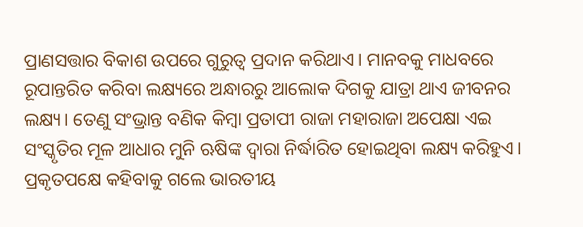ପ୍ରାଣସତ୍ତାର ବିକାଶ ଉପରେ ଗୁରୁତ୍ୱ ପ୍ରଦାନ କରିଥାଏ। ମାନବକୁ ମାଧବରେ ରୂପାନ୍ତରିତ କରିବା ଲକ୍ଷ୍ୟରେ ଅନ୍ଧାରରୁ ଆଲୋକ ଦିଗକୁ ଯାତ୍ରା ଥାଏ ଜୀବନର ଲକ୍ଷ୍ୟ। ତେଣୁ ସଂଭ୍ରାନ୍ତ ବଣିକ କିମ୍ବା ପ୍ରତାପୀ ରାଜା ମହାରାଜା ଅପେକ୍ଷା ଏଇ ସଂସ୍କୃତିର ମୂଳ ଆଧାର ମୁନି ଋଷିଙ୍କ ଦ୍ୱାରା ନିର୍ଦ୍ଧାରିତ ହୋଇଥିବା ଲକ୍ଷ୍ୟ କରିହୁଏ।
ପ୍ରକୃତପକ୍ଷେ କହିବାକୁ ଗଲେ ଭାରତୀୟ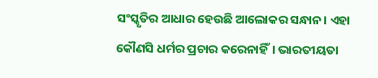ସଂସ୍କୃତିର ଆଧାର ହେଉଛି ଆଲୋକର ସନ୍ଧାନ। ଏହା କୌଣସି ଧର୍ମର ପ୍ରଚାର କରେନାହିଁ। ଭାରତୀୟତା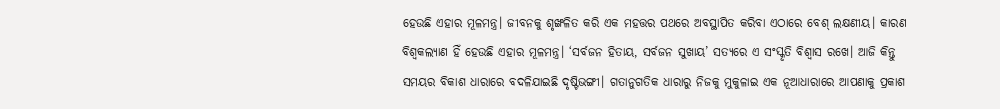ହେଉଛି ଏହାର ମୂଳମନ୍ତ୍ର। ଜୀବନକୁ ଶୃଙ୍ଖଳିତ କରି ଏକ ମହତ୍ତର ପଥରେ ଅବସ୍ଥାପିତ କରିବା ଏଠାରେ ବେଶ୍‌ ଲକ୍ଷଣୀୟ। କାରଣ ବିଶ୍ୱକଲ୍ୟାଣ ହିଁ ହେଉଛି ଏହାର ମୂଳମନ୍ତ୍ର। ‘ସର୍ବଜନ ହିତାୟ, ସର୍ବଜନ ସୁଖାୟ’ ସତ୍ୟରେ ଏ ସଂସ୍କୃତି ବିଶ୍ୱାସ ରଖେ। ଆଜି କିନ୍ତୁ ସମୟର ବିକାଶ ଧାରାରେ ବଦଳିଯାଇଛି ଦୃଷ୍ଟିଭଙ୍ଗୀ। ଗତାନୁଗତିକ ଧାରାରୁ ନିଜକୁ ମୁକୁଳାଇ ଏକ ନୂଆଧାରାରେ ଆପଣାକୁ ପ୍ରକାଶ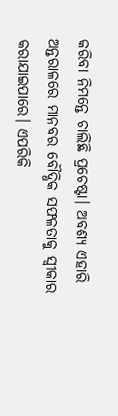କରିବା ନିମନ୍ତେ ଚାଲିଛି ପ୍ରଚେଷ୍ଟା। ଅବଶ୍ୟ ଏହାରି ଅନ୍ତରାଳରେ ମାନବର ବୌଦ୍ଧିକ ସଫଳତାକୁ ସ୍ବୀକାର କରାଯାଇପାରେ। ଏପରିକି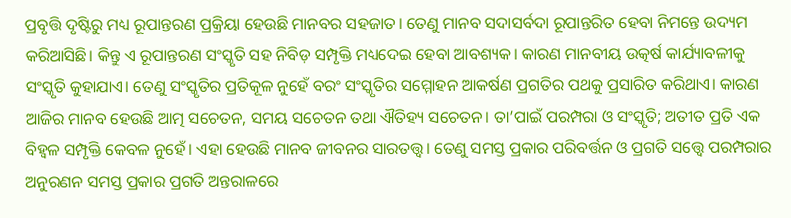ପ୍ରବୃତ୍ତି ଦୃଷ୍ଟିରୁ ମଧ୍ୟ ରୂପାନ୍ତରଣ ପ୍ରକ୍ରିୟା ହେଉଛି ମାନବର ସହଜାତ। ତେଣୁ ମାନବ ସଦାସର୍ବଦା ରୂପାନ୍ତରିତ ହେବା ନିମନ୍ତେ ଉଦ୍ୟମ କରିଆସିଛି। କିନ୍ତୁ ଏ ରୂପାନ୍ତରଣ ସଂସ୍କୃତି ସହ ନିବିଡ଼ ସମ୍ପୃକ୍ତି ମଧ୍ୟଦେଇ ହେବା ଆବଶ୍ୟକ। କାରଣ ମାନବୀୟ ଉତ୍କର୍ଷ କାର୍ଯ୍ୟାବଳୀକୁ ସଂସ୍କୃତି କୁହାଯାଏ। ତେଣୁ ସଂସ୍କୃତିର ପ୍ରତିକୂଳ ନୁହେଁ ବରଂ ସଂସ୍କୃତିର ସମ୍ମୋହନ ଆକର୍ଷଣ ପ୍ରଗତିର ପଥକୁ ପ୍ରସାରିତ କରିଥାଏ। କାରଣ ଆଜିର ମାନବ ହେଉଛି ଆତ୍ମ ସଚେତନ, ସମୟ ସଚେତନ ତଥା ଐତିହ୍ୟ ସଚେତନ। ତା’ପାଇଁ ପରମ୍ପରା ଓ ସଂସ୍କୃତି; ଅତୀତ ପ୍ରତି ଏକ ବିହ୍ବଳ ସମ୍ପୃକ୍ତି କେବଳ ନୁହେଁ। ଏହା ହେଉଛି ମାନବ ଜୀବନର ସାରତତ୍ତ୍ୱ। ତେଣୁ ସମସ୍ତ ପ୍ରକାର ପରିବର୍ତ୍ତନ ଓ ପ୍ରଗତି ସତ୍ତ୍ୱେ ପରମ୍ପରାର ଅନୁରଣନ ସମସ୍ତ ପ୍ରକାର ପ୍ରଗତି ଅନ୍ତରାଳରେ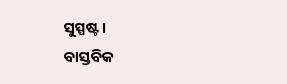ସୁସ୍ପଷ୍ଟ।
ବାସ୍ତବିକ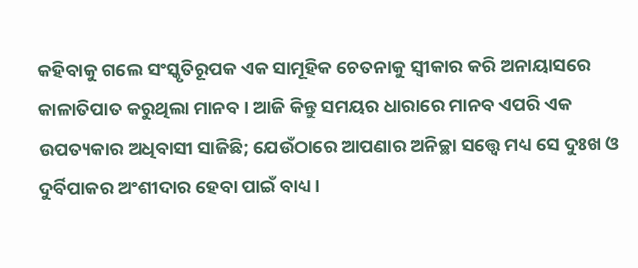କହିବାକୁ ଗଲେ ସଂସ୍କୃତିରୂପକ ଏକ ସାମୂହିକ ଚେତନାକୁ ସ୍ବୀକାର କରି ଅନାୟାସରେ କାଳାତିପାତ କରୁଥିଲା ମାନବ। ଆଜି କିନ୍ତୁ ସମୟର ଧାରାରେ ମାନବ ଏପରି ଏକ ଉପତ୍ୟକାର ଅଧିବାସୀ ସାଜିଛି; ଯେଉଁଠାରେ ଆପଣାର ଅନିଚ୍ଛା ସତ୍ତ୍ୱେ ମଧ୍ୟ ସେ ଦୁଃଖ ଓ ଦୁର୍ବିପାକର ଅଂଶୀଦାର ହେବା ପାଇଁ ବାଧ୍ୟ।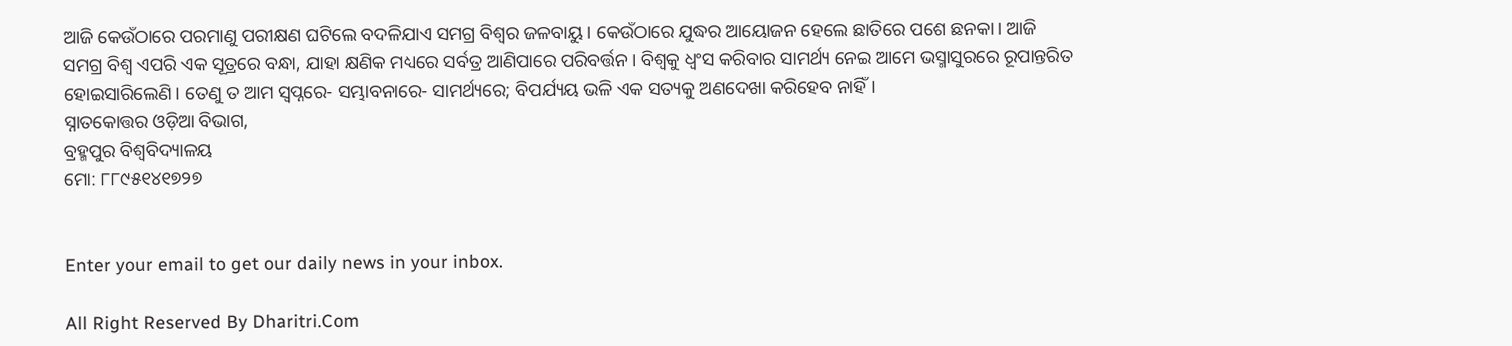ଆଜି କେଉଁଠାରେ ପରମାଣୁ ପରୀକ୍ଷଣ ଘଟିଲେ ବଦଳିଯାଏ ସମଗ୍ର ବିଶ୍ୱର ଜଳବାୟୁ। କେଉଁଠାରେ ଯୁଦ୍ଧର ଆୟୋଜନ ହେଲେ ଛାତିରେ ପଶେ ଛନକା। ଆଜି ସମଗ୍ର ବିଶ୍ୱ ଏପରି ଏକ ସୂତ୍ରରେ ବନ୍ଧା, ଯାହା କ୍ଷଣିକ ମଧ୍ୟରେ ସର୍ବତ୍ର ଆଣିପାରେ ପରିବର୍ତ୍ତନ। ବିଶ୍ୱକୁ ଧ୍ୱଂସ କରିବାର ସାମର୍ଥ୍ୟ ନେଇ ଆମେ ଭସ୍ମାସୁରରେ ରୂପାନ୍ତରିତ ହୋଇସାରିଲେଣି। ତେଣୁ ତ ଆମ ସ୍ବପ୍ନରେ- ସମ୍ଭାବନାରେ- ସାମର୍ଥ୍ୟରେ; ବିପର୍ଯ୍ୟୟ ଭଳି ଏକ ସତ୍ୟକୁ ଅଣଦେଖା କରିହେବ ନାହିଁ।
ସ୍ନାତକୋତ୍ତର ଓଡ଼ିଆ ବିଭାଗ,
ବ୍ରହ୍ମପୁର ବିଶ୍ୱବିଦ୍ୟାଳୟ
ମୋ: ୮୮୯୫୧୪୧୭୨୭


Enter your email to get our daily news in your inbox.

All Right Reserved By Dharitri.Com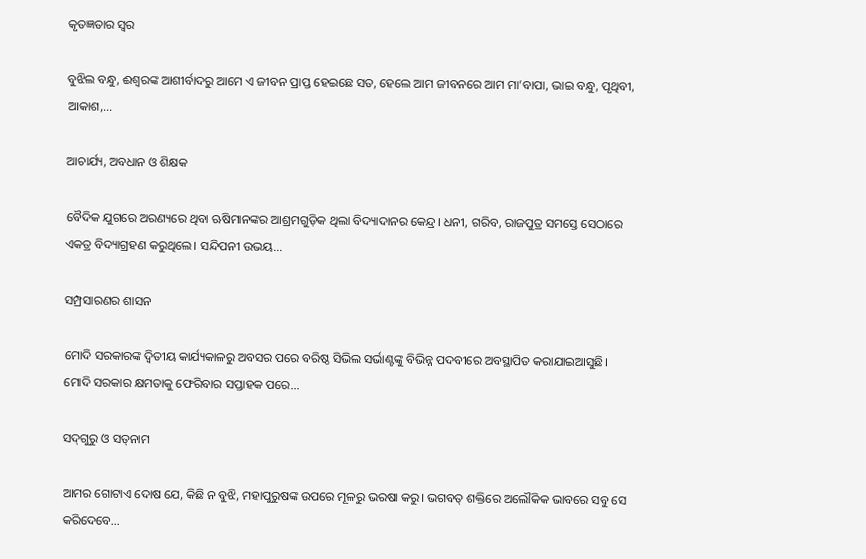କୃତଜ୍ଞତାର ସ୍ବର

ବୁଝିଲ ବନ୍ଧୁ, ଈଶ୍ବରଙ୍କ ଆଶୀର୍ବାଦରୁ ଆମେ ଏ ଜୀବନ ପ୍ରାପ୍ତ ହେଇଛେ ସତ, ହେଲେ ଆମ ଜୀବନରେ ଆମ ମା’ବାପା, ଭାଇ ବନ୍ଧୁ, ପୃଥିବୀ, ଆକାଶ,...

ଆଚାର୍ଯ୍ୟ, ଅବଧାନ ଓ ଶିକ୍ଷକ

ବୈଦିକ ଯୁଗରେ ଅରଣ୍ୟରେ ଥିବା ଋଷିମାନଙ୍କର ଆଶ୍ରମଗୁଡ଼ିକ ଥିଲା ବିଦ୍ୟାଦାନର କେନ୍ଦ୍ର। ଧନୀ, ଗରିବ, ରାଜପୁତ୍ର ସମସ୍ତେ ସେଠାରେ ଏକତ୍ର ବିଦ୍ୟାଗ୍ରହଣ କରୁଥିଲେ। ସନ୍ଦିପନୀ ଉଭୟ...

ସମ୍ପ୍ରସାରଣର ଶାସନ

ମୋଦି ସରକାରଙ୍କ ଦ୍ୱିତୀୟ କାର୍ଯ୍ୟକାଳରୁ ଅବସର ପରେ ବରିଷ୍ଠ ସିଭିଲ ସର୍ଭାଣ୍ଟଙ୍କୁ ବିଭିନ୍ନ ପଦବୀରେ ଅବସ୍ଥାପିତ କରାଯାଇଆସୁଛି। ମୋଦି ସରକାର କ୍ଷମତାକୁ ଫେରିବାର ସପ୍ତାହକ ପରେ...

ସଦ୍‌ଗୁରୁ ଓ ସତ୍‌ନାମ

ଆମର ଗୋଟାଏ ଦୋଷ ଯେ, କିଛି ନ ବୁଝି, ମହାପୁରୁଷଙ୍କ ଉପରେ ମୂଳରୁ ଭରଷା କରୁ। ଭଗବତ୍‌ ଶକ୍ତିରେ ଅଲୌକିକ ଭାବରେ ସବୁ ସେ କରିଦେବେ...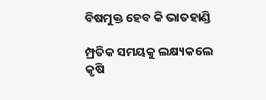ବିଷମୁକ୍ତ ହେବ କି ଭାତହାଣ୍ଡି

ମ୍ପ୍ରତିକ ସମୟକୁ ଲକ୍ଷ୍ୟକଲେ କୃଷି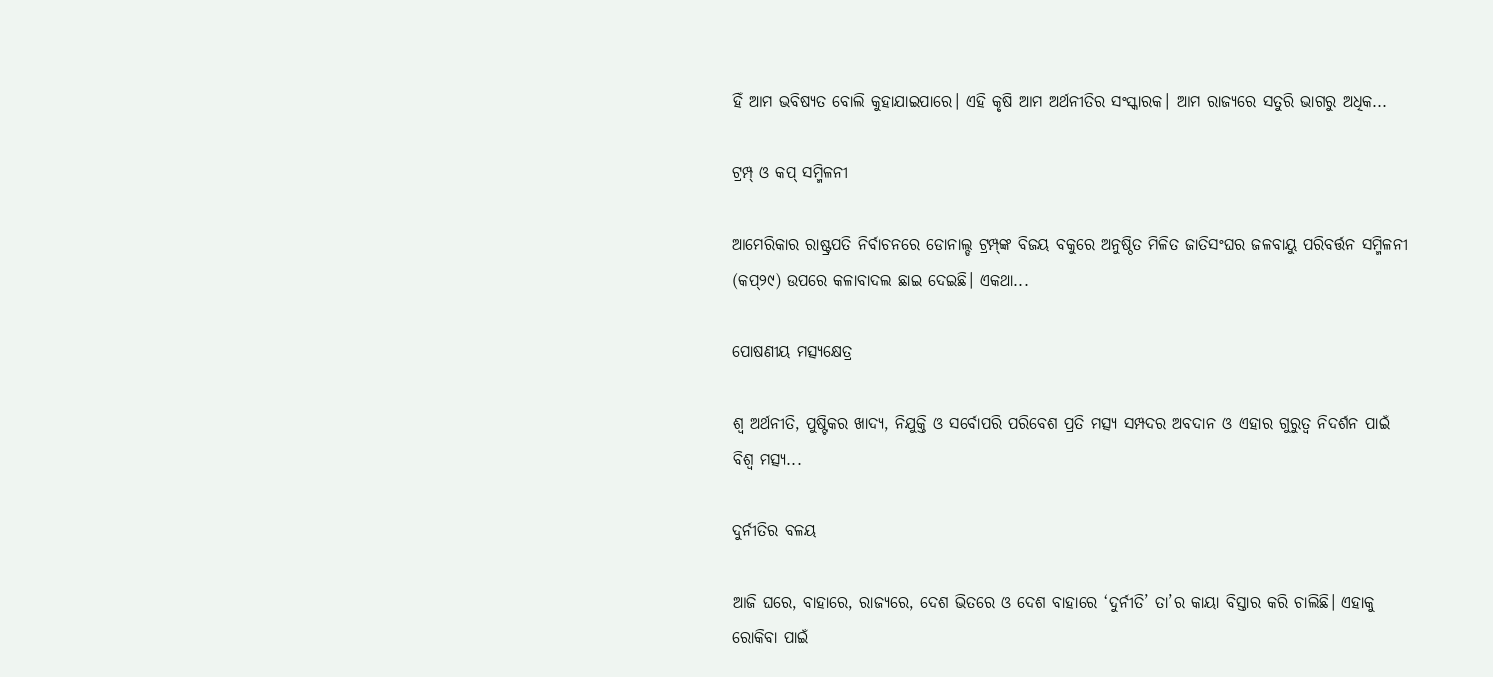ହିଁ ଆମ ଭବିଷ୍ୟତ ବୋଲି କୁହାଯାଇପାରେ। ଏହି କୃଷି ଆମ ଅର୍ଥନୀତିର ସଂସ୍କାରକ। ଆମ ରାଜ୍ୟରେ ସତୁରି ଭାଗରୁ ଅଧିକ...

ଟ୍ରମ୍ପ୍‌ ଓ କପ୍‌ ସମ୍ମିଳନୀ

ଆମେରିକାର ରାଷ୍ଟ୍ରପତି ନିର୍ବାଚନରେ ଡୋନାଲ୍ଡ ଟ୍ରମ୍ପ୍‌ଙ୍କ ବିଜୟ ବକୁରେ ଅନୁଷ୍ଠିତ ମିଳିତ ଜାତିସଂଘର ଜଳବାୟୁ ପରିବର୍ତ୍ତନ ସମ୍ମିଳନୀ (କପ୍‌୨୯) ଉପରେ କଳାବାଦଲ ଛାଇ ଦେଇଛି। ଏକଥା...

ପୋଷଣୀୟ ମତ୍ସ୍ୟକ୍ଷେତ୍ର

ଶ୍ୱ ଅର୍ଥନୀତି, ପୁଷ୍ଟିକର ଖାଦ୍ୟ, ନିଯୁକ୍ତି ଓ ସର୍ବୋପରି ପରିବେଶ ପ୍ରତି ମତ୍ସ୍ୟ ସମ୍ପଦର ଅବଦାନ ଓ ଏହାର ଗୁରୁତ୍ୱ ନିଦର୍ଶନ ପାଇଁ ବିଶ୍ୱ ମତ୍ସ୍ୟ...

ଦୁର୍ନୀତିର ବଳୟ

ଆଜି ଘରେ, ବାହାରେ, ରାଜ୍ୟରେ, ଦେଶ ଭିତରେ ଓ ଦେଶ ବାହାରେ ‘ଦୁର୍ନୀତି’ ତା’ର କାୟା ବିସ୍ତାର କରି ଚାଲିଛି। ଏହାକୁ ରୋକିବା ପାଇଁ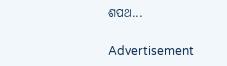ଶପଥ...

Advertisement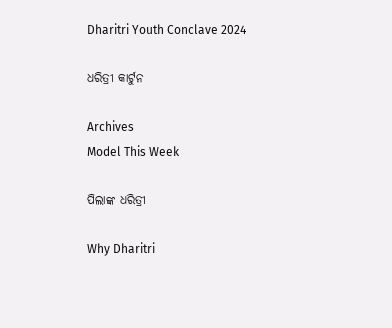Dharitri Youth Conclave 2024

ଧରିତ୍ରୀ କାର୍ଟୁନ

Archives
Model This Week

ପିଲାଙ୍କ ଧରିତ୍ରୀ

Why Dharitri